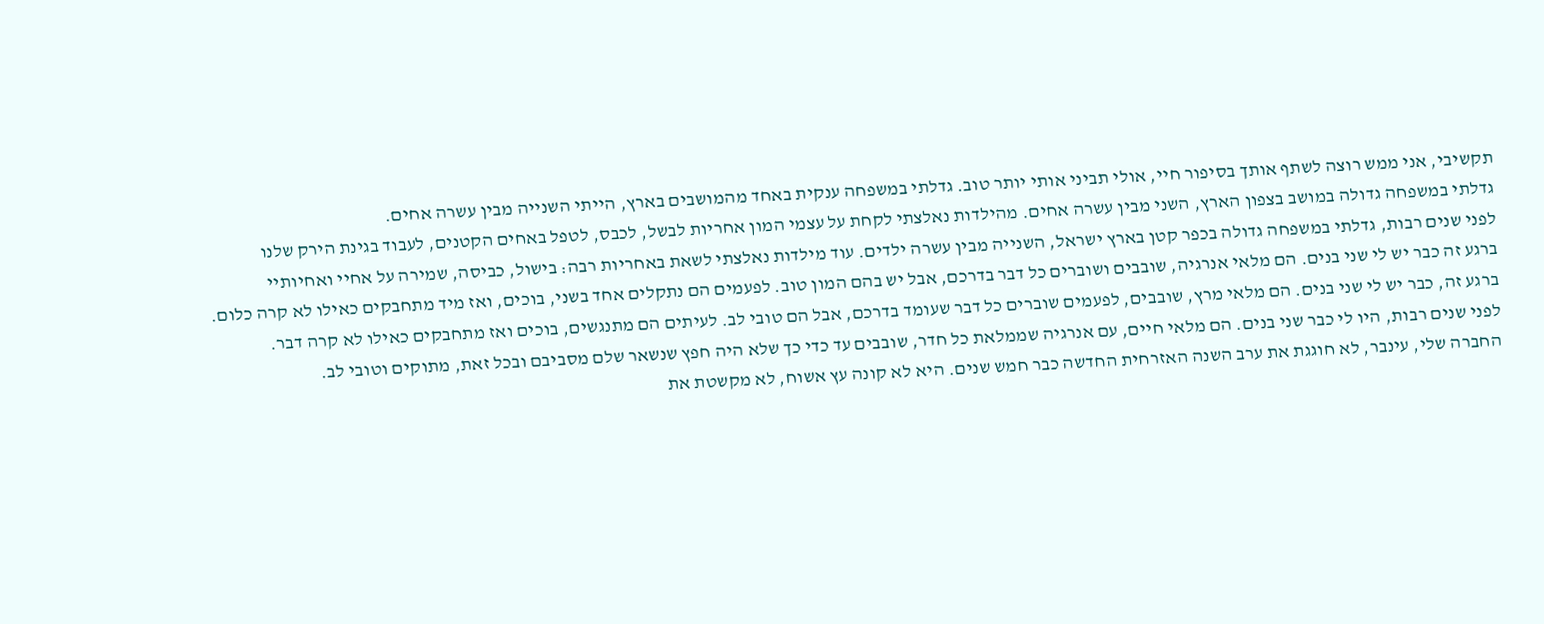תקשיבי, אני ממש רוצה לשתף אותך בסיפור חיי, אולי תביני אותי יותר טוב. גדלתי במשפחה ענקית באחד מהמושבים בארץ, הייתי השנייה מבין עשרה אחים.
גדלתי במשפחה גדולה במושב בצפון הארץ, השני מבין עשרה אחים. מהילדות נאלצתי לקחת על עצמי המון אחריות לבשל, לכבס, לטפל באחים הקטנים, לעבוד בגינת הירק שלנו
לפני שנים רבות, גדלתי במשפחה גדולה בכפר קטן בארץ ישראל, השנייה מבין עשרה ילדים. עוד מילדות נאלצתי לשאת באחריות רבה: בישול, כביסה, שמירה על אחיי ואחיותיי
ברגע זה כבר יש לי שני בנים. הם מלאי אנרגיה, שובבים ושוברים כל דבר בדרכם, אבל יש בהם המון טוב. לפעמים הם נתקלים אחד בשני, בוכים, ואז מיד מתחבקים כאילו לא קרה כלום.
ברגע זה, כבר יש לי שני בנים. הם מלאי מרץ, שובבים, לפעמים שוברים כל דבר שעומד בדרכם, אבל הם טובי לב. לעיתים הם מתנגשים, בוכים ואז מתחבקים כאילו לא קרה דבר.
לפני שנים רבות, היו לי כבר שני בנים. הם מלאי חיים, עם אנרגיה שממלאת כל חדר, שובבים עד כדי כך שלא היה חפץ שנשאר שלם מסביבם ובכל זאת, מתוקים וטובי לב.
החברה שלי, עינבר, לא חוגגת את ערב השנה האזרחית החדשה כבר חמש שנים. היא לא קונה עץ אשוח, לא מקשטת את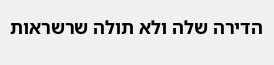הדירה שלה ולא תולה שרשראות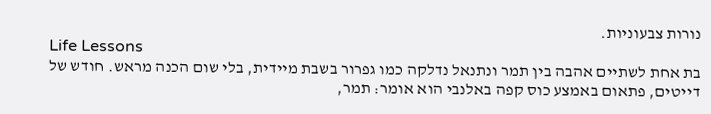נורות צבעוניות.
Life Lessons
בת אחת לשתיים אהבה בין תמר ונתנאל נדלקה כמו גפרור בשבת מיידית, בלי שום הכנה מראש. חודש של דייטים, פתאום באמצע כוס קפה באלנבי הוא אומר: תמר,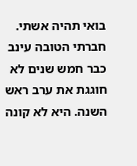בואי תהיה אשתי.
חברתי הטובה עינב כבר חמש שנים לא חוגגת את ערב ראש השנה. היא לא קונה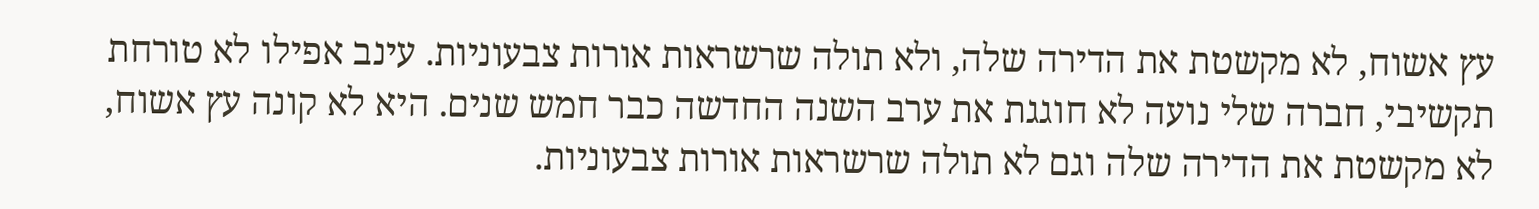עץ אשוח, לא מקשטת את הדירה שלה, ולא תולה שרשראות אורות צבעוניות. עינב אפילו לא טורחת
תקשיבי, חברה שלי נועה לא חוגגת את ערב השנה החדשה כבר חמש שנים. היא לא קונה עץ אשוח, לא מקשטת את הדירה שלה וגם לא תולה שרשראות אורות צבעוניות.